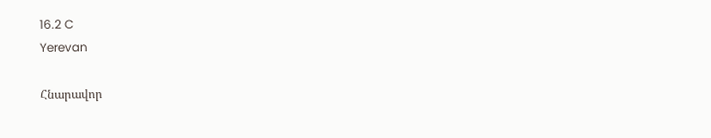16.2 C
Yerevan

Հնարավոր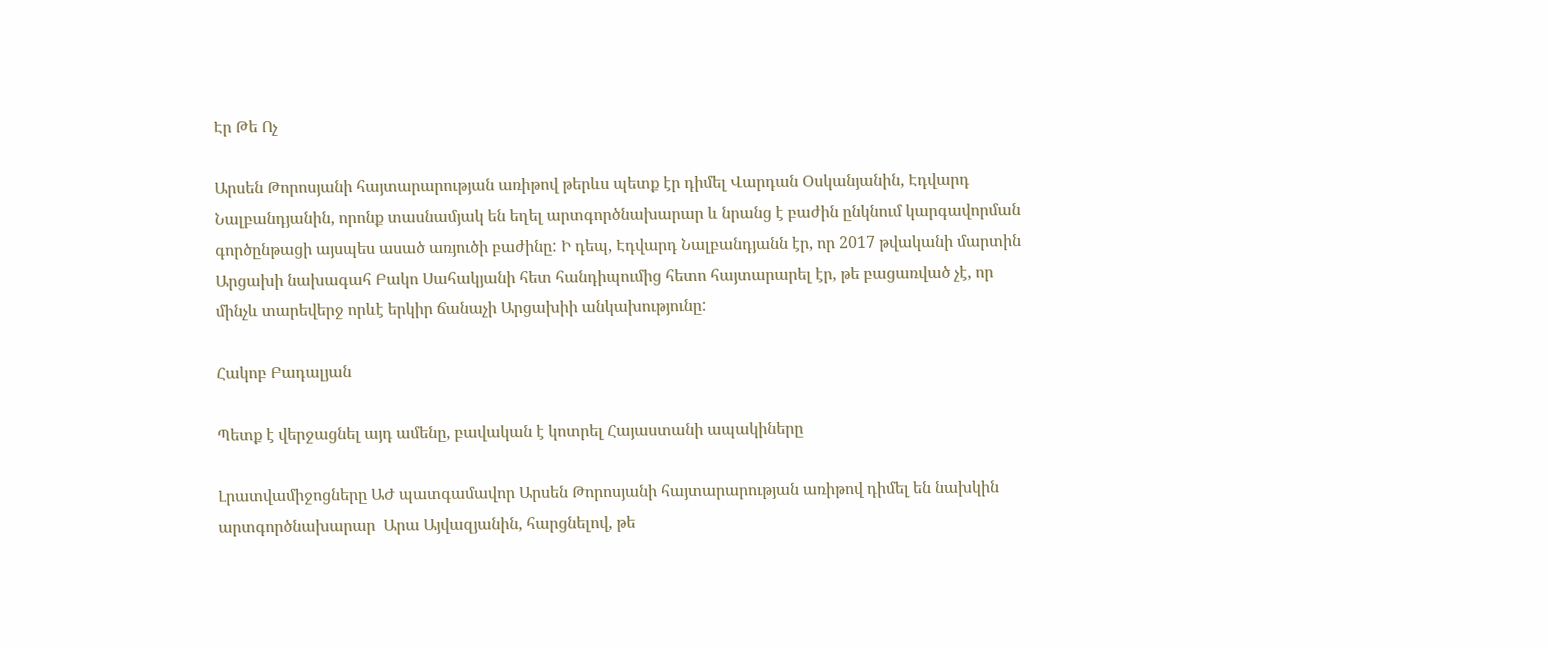Էր Թե Ոչ

Արսեն Թորոսյանի հայտարարության առիթով թերևս պետք էր դիմել Վարդան Օսկանյանին, Էդվարդ Նալբանդյանին, որոնք տասնամյակ են եղել արտգործնախարար և նրանց է բաժին ընկնում կարգավորման գործընթացի այսպես ասած առյուծի բաժինը: Ի դեպ, Էդվարդ Նալբանդյանն էր, որ 2017 թվականի մարտին Արցախի նախագահ Բակո Սահակյանի հետ հանդիպումից հետո հայտարարել էր, թե բացառված չէ, որ մինչև տարեվերջ որևէ երկիր ճանաչի Արցախիի անկախությունը:

Հակոբ Բադալյան

Պետք է վերջացնել այդ ամենը, բավական է կոտրել Հայաստանի ապակիները

Լրատվամիջոցները ԱԺ պատգամավոր Արսեն Թորոսյանի հայտարարության առիթով դիմել են նախկին արտգործնախարար  Արա Այվազյանին, հարցնելով, թե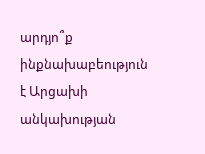արդյո՞ք ինքնախաբեություն է Արցախի անկախության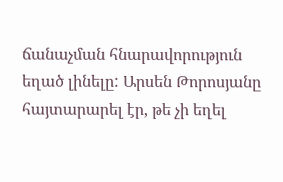ճանաչման հնարավորություն եղած լինելը: Արսեն Թորոսյանը հայտարարել էր, թե չի եղել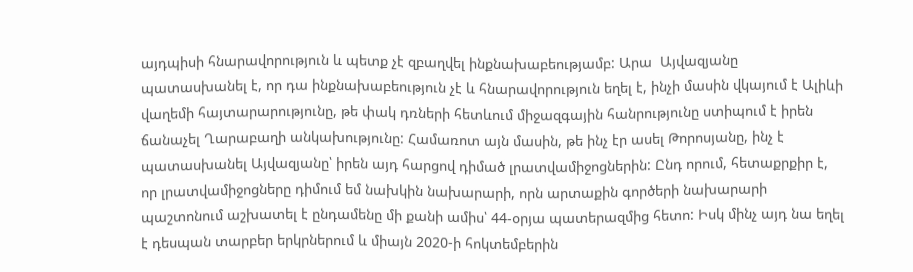այդպիսի հնարավորություն և պետք չէ զբաղվել ինքնախաբեությամբ: Արա  Այվազյանը պատասխանել է, որ դա ինքնախաբեություն չէ և հնարավորություն եղել է, ինչի մասին վկայում է Ալիևի վաղեմի հայտարարությունը, թե փակ դռների հետևում միջազգային հանրությունը ստիպում է իրեն ճանաչել Ղարաբաղի անկախությունը: Համառոտ այն մասին, թե ինչ էր ասել Թորոսյանը, ինչ է պատասխանել Այվազյանը՝ իրեն այդ հարցով դիմած լրատվամիջոցներին: Ընդ որում, հետաքրքիր է, որ լրատվամիջոցները դիմում եմ նախկին նախարարի, որն արտաքին գործերի նախարարի պաշտոնում աշխատել է ընդամենը մի քանի ամիս՝ 44-օրյա պատերազմից հետո: Իսկ մինչ այդ նա եղել է դեսպան տարբեր երկրներում և միայն 2020‑ի հոկտեմբերին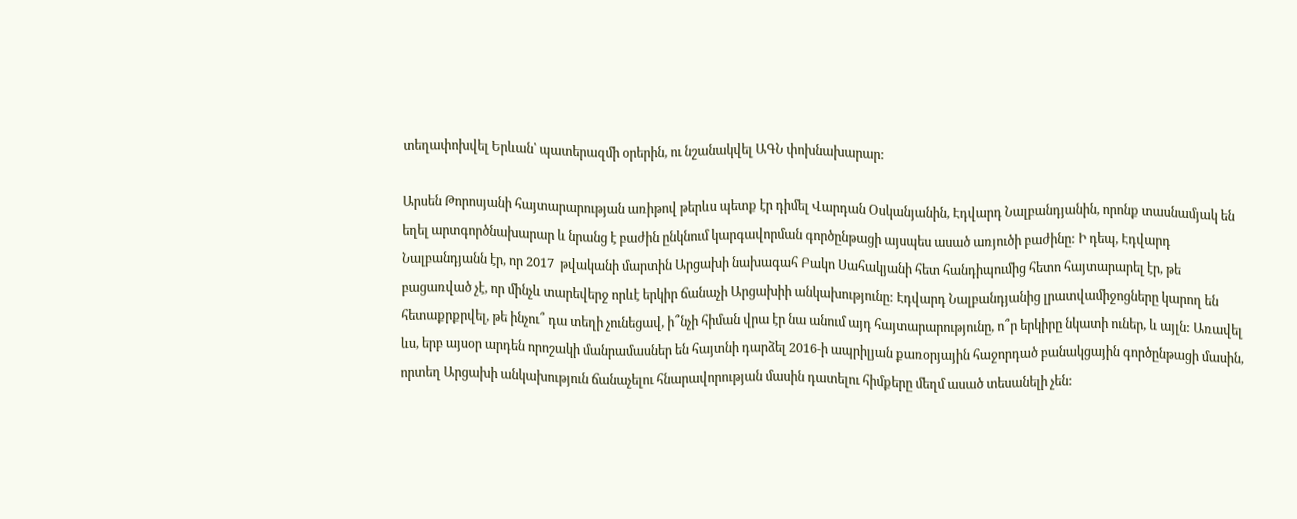տեղափոխվել Երևան՝ պատերազմի օրերին, ու նշանակվել ԱԳՆ փոխնախարար:

Արսեն Թորոսյանի հայտարարության առիթով թերևս պետք էր դիմել Վարդան Օսկանյանին, Էդվարդ Նալբանդյանին, որոնք տասնամյակ են եղել արտգործնախարար և նրանց է բաժին ընկնում կարգավորման գործընթացի այսպես ասած առյուծի բաժինը: Ի դեպ, Էդվարդ Նալբանդյանն էր, որ 2017  թվականի մարտին Արցախի նախագահ Բակո Սահակյանի հետ հանդիպումից հետո հայտարարել էր, թե բացառված չէ, որ մինչև տարեվերջ որևէ երկիր ճանաչի Արցախիի անկախությունը: Էդվարդ Նալբանդյանից լրատվամիջոցները կարող են հետաքրքրվել, թե ինչու՞ դա տեղի չունեցավ, ի՞նչի հիման վրա էր նա անում այդ հայտարարությունը, ո՞ր երկիրը նկատի ուներ, և այլն: Առավել ևս, երբ այսօր արդեն որոշակի մանրամասներ են հայտնի դարձել 2016‑ի ապրիլյան քառօրյային հաջորդած բանակցային գործընթացի մասին, որտեղ Արցախի անկախություն ճանաչելու հնարավորության մասին դատելու հիմքերը մեղմ ասած տեսանելի չեն: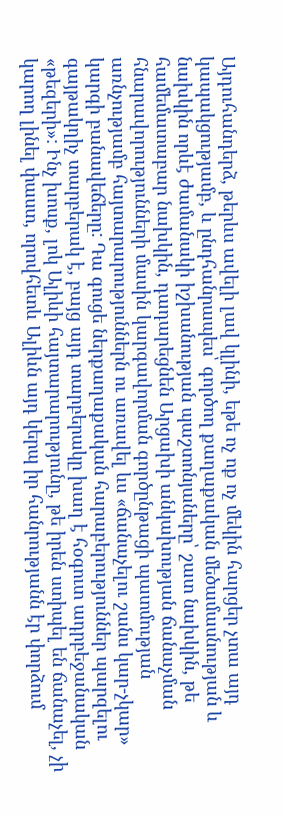Այդուհանդերձ, թերևս ավելի լավ կլինի, եթե ոչ ոք ոչ մեկին հարցեր չտա այդ կապակցությամբ, և ընդհանրապես՝ գործող քաղաքական մեծամասնության և նախկին որևէ ժամանակի իշխանության պաշտոնյաները՝ շատ նախկին, թե համեմատաբար նախկին, դադարեցնեն Արցախի անկախության ճանաչման հնարավորությունների մասին կարգավորման գործընթացի պատմության առնչությամբ հայտարարություններն ու առավել ևս «ճանաչելու շանս կար-չկար» կարգի բանավեճերը: Դա գուցե ներքաղաքական հարաբերություններ պարզելու գայթակղիչ տարբերակ է, բայց այդ տարբերակը խաղ է հօգուտ ադրբեջանական «թեզերի»: Ինչ խոսք, լոկ Ալիևի հայտարարությունը, թե իրեն ստիպել են ճանաչել, չի կարող լինել փաստ, որովհետև Ալիևն այդ կերպ իր հանրությանն էր փորձում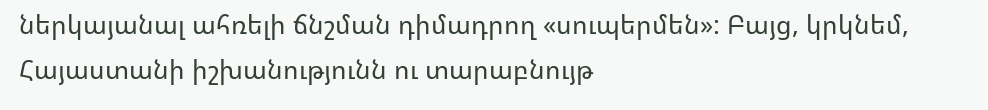ներկայանալ ահռելի ճնշման դիմադրող «սուպերմեն»: Բայց, կրկնեմ, Հայաստանի իշխանությունն ու տարաբնույթ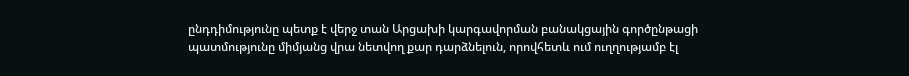ընդդիմությունը պետք է վերջ տան Արցախի կարգավորման բանակցային գործընթացի պատմությունը միմյանց վրա նետվող քար դարձնելուն, որովհետև ում ուղղությամբ էլ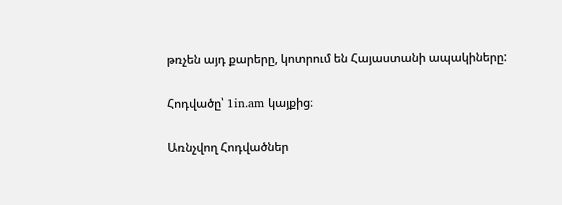թռչեն այդ քարերը, կոտրում են Հայաստանի ապակիները:

Հոդվածը՝ 1in.am կայքից։

Առնչվող Հոդվածներ